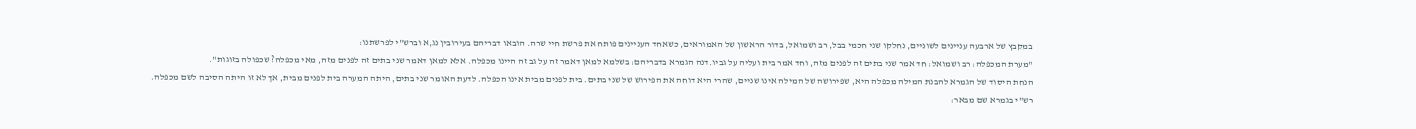במקבץ של ארבעה עניינים לשוניים, נחלקו שני חכמי בבל, רב ושמואל, בדור הראשון של האמוראים, כשאחד העניינים פותח את פרשת חיי שרה. הובאו דבריהם בעירובין נג,א וברש"י לפרשתנו:
"מערת המכפלה: רב ושמואל: חד אמר שני בתים זה לפנים מזה, וחד אמר בית ועליה על גביו.דנה הגמרא בדבריהם: בשלמא למאן דאמר זה על גב זה היינו מכפלה. אלא למאן דאמר שני בתים זה לפנים מזה, מאי מכפלה? שכפולה בזוגות".
הנחת היסוד של הגמרא להבנת המילה מכפלה היא, שפירושה של המילה אינו שניים, שהרי היא דוחה את הפירוש של שני בתים. בית לפנים מבית אינו הכפלה. לדעת האומר שני בתים, היתה המערה בית לפנים מבית, אך לא זו היתה הסיבה לשם מכפלה.
רש"י בגמרא שם מבאר: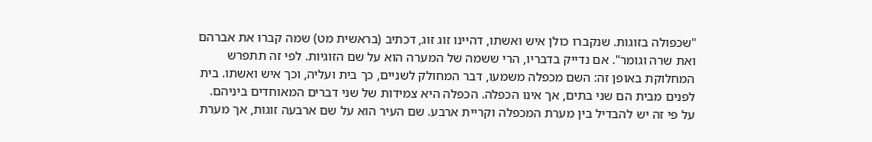"שכפולה בזוגות. שנקברו כולן איש ואשתו, דהיינו זוג זוג, דכתיב (בראשית מט) שמה קברו את אברהם ואת שרה וגומר". אם נדייק בדבריו, הרי ששמה של המערה הוא על שם הזוגיות. לפי זה תתפרש המחלוקת באופן זה: השם מכפלה משמעו, דבר המחולק לשניים, כך בית ועליה, וכך איש ואשתו. בית לפנים מבית הם שני בתים, אך אינו הכפלה. הכפלה היא צמידות של שני דברים המאוחדים ביניהם.
על פי זה יש להבדיל בין מערת המכפלה וקריית ארבע. שם העיר הוא על שם ארבעה זוגות, אך מערת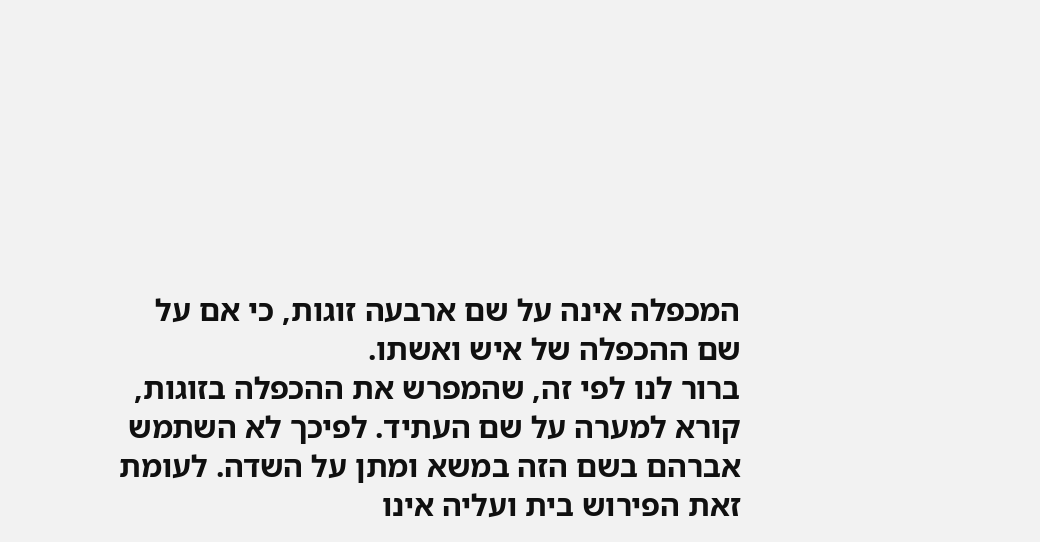המכפלה אינה על שם ארבעה זוגות, כי אם על שם ההכפלה של איש ואשתו.
ברור לנו לפי זה, שהמפרש את ההכפלה בזוגות, קורא למערה על שם העתיד. לפיכך לא השתמש אברהם בשם הזה במשא ומתן על השדה. לעומת זאת הפירוש בית ועליה אינו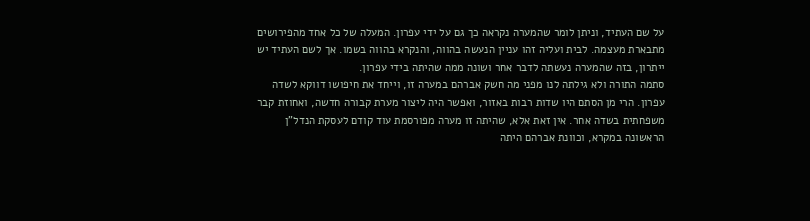על שם העתיד, וניתן לומר שהמערה נקראה כך גם על ידי עפרון. המעלה של כל אחד מהפירושים מתבארת מעצמה. לבית ועליה זהו עניין הנעשה בהווה, והנקרא בהווה בשמו. אך לשם העתיד יש ייתרון, בזה שהמערה נעשתה לדבר אחר ושונה ממה שהיתה בידי עפרון.
סתמה התורה ולא גילתה לנו מפני מה חשק אברהם במערה זו, וייחד את חיפושו דווקא לשדה עפרון. הרי מן הסתם היו שדות רבות באזור, ואפשר היה ליצור מערת קבורה חדשה, ואחוזת קבר משפחתית בשדה אחר. אין זאת אלא, שהיתה זו מערה מפורסמת עוד קודם לעסקת הנדל"ן הראשונה במקרא, וכוונת אברהם היתה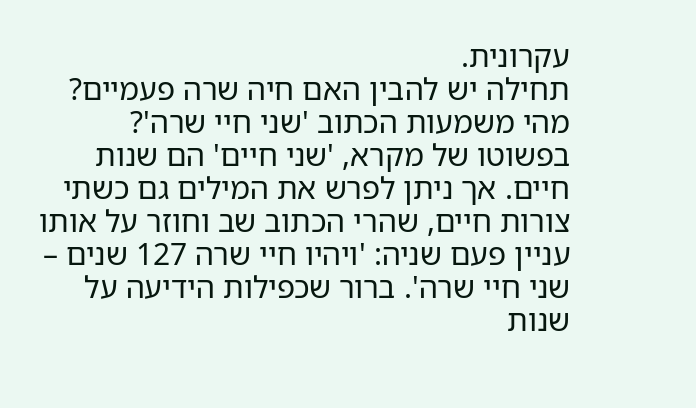עקרונית.
תחילה יש להבין האם חיה שרה פעמיים? מהי משמעות הכתוב 'שני חיי שרה'?
בפשוטו של מקרא, 'שני חיים' הם שנות חיים. אך ניתן לפרש את המילים גם כשתי צורות חיים, שהרי הכתוב שב וחוזר על אותו עניין פעם שניה: 'ויהיו חיי שרה 127 שנים – שני חיי שרה'. ברור שכפילות הידיעה על שנות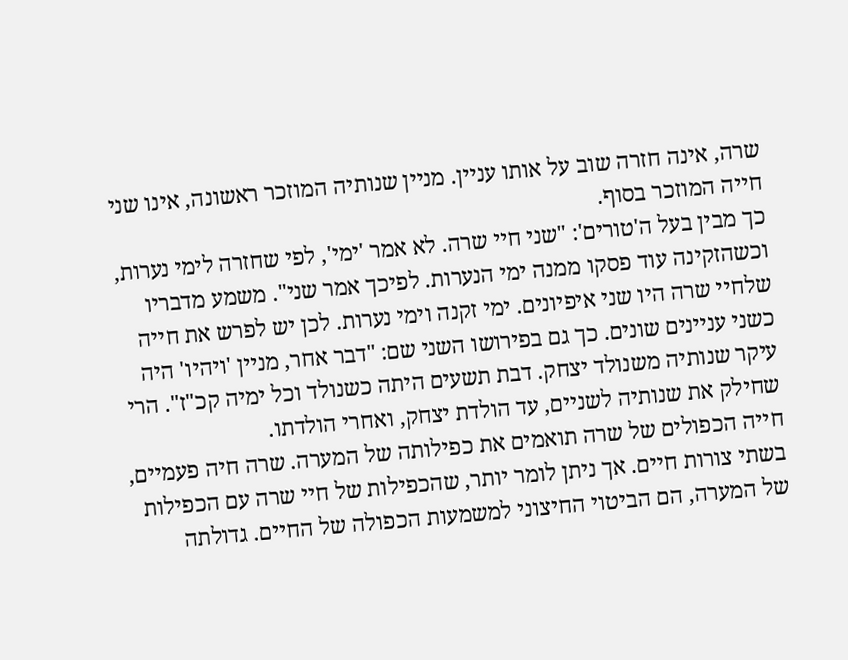שרה, אינה חזרה שוב על אותו עניין. מניין שנותיה המוזכר ראשונה, אינו שני חייה המוזכר בסוף.
כך מבין בעל ה'טורים': "שני חיי שרה. לא אמר 'ימי', לפי שחזרה לימי נערות, וכשהזקינה עוד פסקו ממנה ימי הנערות. לפיכך אמר שני". משמע מדבריו שלחיי שרה היו שני איפיונים. ימי זקנה וימי נערות. לכן יש לפרש את חייה כשני עניינים שונים. כך גם בפירושו השני שם: "דבר אחר, מניין 'ויהיו' היה עיקר שנותיה משנולד יצחק. דבת תשעים היתה כשנולד וכל ימיה קכ"ז". הרי שחילק את שנותיה לשניים, עד הולדת יצחק, ואחרי הולדתו.
חייה הכפולים של שרה תואמים את כפילותה של המערה. שרה חיה פעמיים, בשתי צורות חיים. אך ניתן לומר יותר, שהכפילות של חיי שרה עם הכפילות של המערה, הם הביטוי החיצוני למשמעות הכפולה של החיים. גדולתה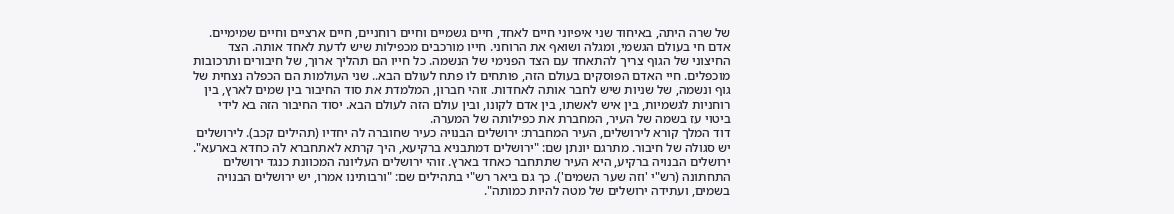של שרה היתה, באיחוד שני איפיוני חיים לאחד, חיים גשמיים וחיים רוחניים, חיים ארציים וחיים שמימיים.
אדם חי בעולם הגשמי, ומגלה ושואף את הרוחני. חייו מורכבים מכפילות שיש לדעת לאחד אותה. הצד החיצוני של הגוף צריך להתאחד עם הצד הפנימי של הנשמה. כל חייו הם תהליך ארוך, של חיבורים ותרכובות מוכפלים. חיי האדם הפוסקים בעולם הזה, פותחים לו פתח לעולם הבא.. שני העולמות הם הכפלה נצחית של גוף ונשמה, של שניות שיש לחבר אותה לאחדות. זוהי חברון, המלמדת את סוד החיבור בין שמים לארץ, בין רוחניות לגשמיות, בין איש לאשתו, בין אדם לקונו, ובין עולם הזה לעולם הבא. יסוד החיבור הזה בא לידי ביטוי עז בשמה של העיר, המחברת את כפילותה של המערה.
דוד המלך קורא לירושלים, העיר המחברת: ירושלים הבנויה כעיר שחוברה לה יחדיו (תהילים קכב). לירושלים יש סגולה של חיבור. מתרגם יונתן שם: "ירושלים דמתבניא ברקיעא, היך קרתא לאתחברא לה כחדא בארעא". ירושלים הבנויה ברקיע, היא העיר שתתחבר כאחד בארץ. זוהי ירושלים העליונה המכוונת כנגד ירושלים התחתונה (רש"י 'וזה שער השמים'). כך גם ביאר רש"י בתהילים שם: "ורבותינו אמרו, יש ירושלים הבנויה בשמים, ועתידה ירושלים של מטה להיות כמותה".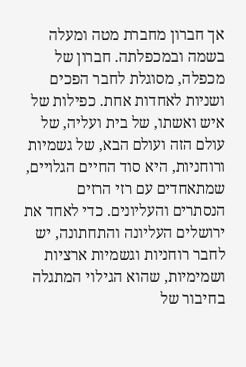אך חברון מחברת מטה ומעלה בשמה ובמכפלתה. חברון של מכפלה, מסוגלת לחבר הפכים ושניות לאחדות אחת. כפילות של איש ואשתו, של בית ועליה, של עולם הזה ועולם הבא, של גשמיות ורוחניות, היא סוד החיים הגלויים, שמתאחדים עם רזי הרזים הנסתרים והעליונים. כדי לאחד את ירושלים העליונה והתחתונה, יש לחבר רוחניות וגשמיות ארציות ושמימיות, שהוא הגילוי המתגלה בחיבור של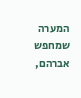המערה שמחפש אברהם,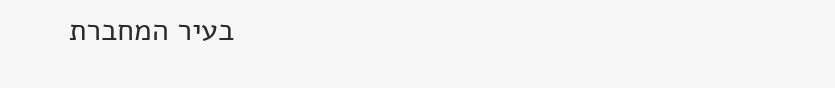בעיר המחברת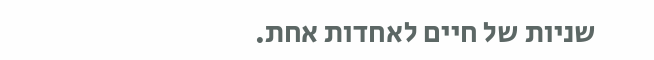שניות של חיים לאחדות אחת.